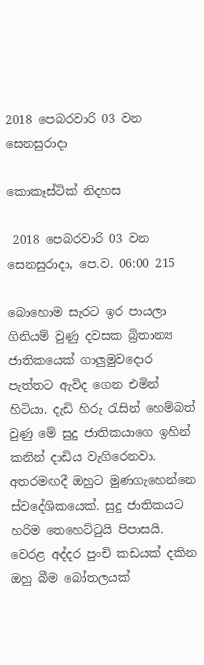2018 පෙබරවාරි 03 වන සෙනසුරාදා

කොකෑස්ටික් නිදහස

 2018 පෙබරවාරි 03 වන සෙනසුරාදා, පෙ.ව. 06:00 215

බොහොම සැරට ඉර පායලා ගිනියම් වුණු දවසක බ්‍රිතාන්‍ය ජාතිකයෙක් ගාලුමුවදොර පැත්තට ඇවිද ගෙන එමින් හිටියා. දැඩි හිරු රැසින් හෙම්බත් වුණු මේ සුදු ජාතිකයාගෙ ඉහින් කනින් දාඩිය වැගිරෙනවා. අතරමඟදී ඔහුට මුණගැහෙන්නෙ ස්වදේශිකයෙක්. සුදු ජාතිකයට හරිම තෙහෙට්ටුයි පිපාසයි. වෙරළ අද්දර පුංචි කඩයක් දකින ඔහු බීම බෝතලයක්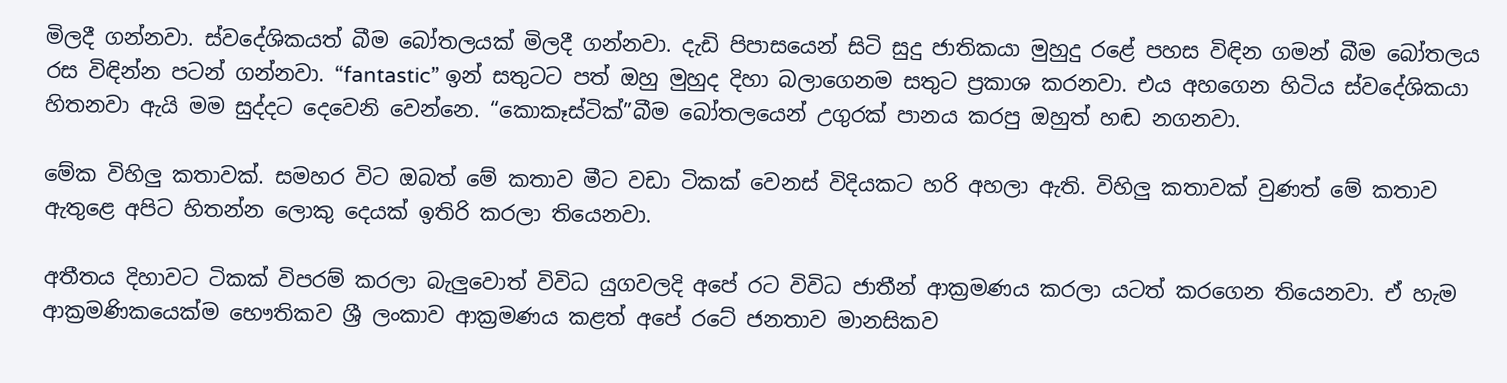මිලදී ගන්නවා. ස්වදේශිකයත් බීම බෝතලයක් මිලදී ගන්නවා. දැඩි පිපාසයෙන් සිටි සුදු ජාතිකයා මුහුදු රළේ පහස විඳින ගමන් බීම බෝතලය රස විඳින්න පටන් ගන්නවා. “fantastic” ඉන් සතුටට පත් ඔහු මුහුද දිහා බලාගෙනම සතුට ප්‍රකාශ කරනවා. එය අහගෙන හිටිය ස්වදේශිකයා හිතනවා ඇයි මම සුද්දට දෙවෙනි වෙන්නෙ. “කොකෑස්ටික්”බීම බෝතලයෙන් උගුරක් පානය කරපු ඔහුත් හඬ නගනවා.

මේක විහිලු කතාවක්. සමහර විට ඔබත් මේ කතාව මීට වඩා ටිකක් වෙනස් විදියකට හරි අහලා ඇති. විහිලු කතාවක් වුණත් මේ කතාව ඇතුළෙ අපිට හිතන්න ලොකු දෙයක් ඉතිරි කරලා තියෙනවා.

අතීතය දිහාවට ටිකක් විපරම් කරලා බැලුවොත් විවිධ යුගවලදි අපේ රට විවිධ ජාතීන් ආක්‍රමණය කරලා යටත් කරගෙන තියෙනවා. ඒ හැම ආක්‍රමණිකයෙක්ම භෞතිකව ශ්‍රී ලංකාව ආක්‍රමණය කළත් අපේ රටේ ජනතාව මානසිකව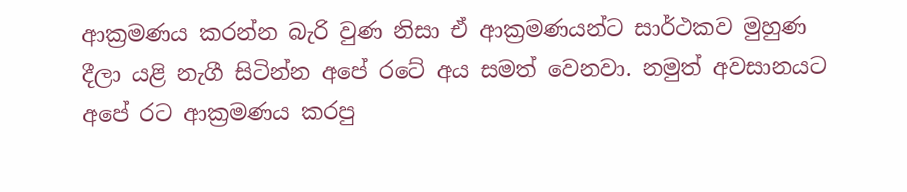ආක්‍රමණය කරන්න බැරි වුණ නිසා ඒ ආක්‍රමණයන්ට සාර්ථකව මුහුණ දීලා යළි නැගී සිටින්න අපේ රටේ අය සමත් වෙනවා. නමුත් අවසානයට අපේ රට ආක්‍රමණය කරපු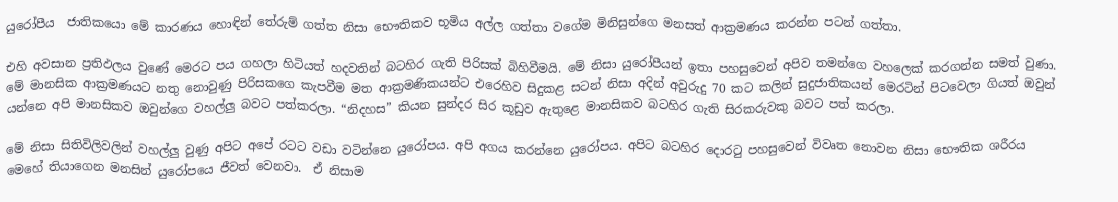යුරෝපීය  ජාතිකයො මේ කාරණය හොඳින් තේරුම් ගත්ත නිසා භෞතිකව භූමිය අල්ල ගත්තා වගේම මිනිසුන්ගෙ මනසත් ආක්‍රමණය කරන්න පටන් ගත්තා.

එහි අවසාන ප්‍රතිඵලය වුණේ මෙරට පය ගහලා හිටියත් හදවතින් බටහිර ගැති පිරිසක් බිහිවීමයි. මේ නිසා යුරෝපීයන් ඉතා පහසුවෙන් අපිව තමන්ගෙ වහලෙක් කරගන්න සමත් වුණා. මේ මානසික ආක්‍රමණයට නතු නොවුණු පිරිසකගෙ කැපවීම මත ආක්‍රමණිකයන්ට එරෙහිව සිදුකළ සටන් නිසා අදින් අවුරුදු 70 කට කලින් සුදුජාතිකයන් මෙරටින් පිටවෙලා ගියත් ඔවුන් යන්නෙ අපි මානසිකව ඔවුන්ගෙ වහල්ලු බවට පත්කරලා. “නිදහස” කියන සුන්දර සිර කූඩුව ඇතුළෙ මානසිකව බටහිර ගැති සිරකරුවකු බවට පත් කරලා.

මේ නිසා සිතිවිලිවලින් වහල්ලු වුණු අපිට අපේ රටට වඩා වටින්නෙ යුරෝපය. අපි අගය කරන්නෙ යුරෝපය. අපිට බටහිර දොරටු පහසුවෙන් විවෘත නොවන නිසා භෞතික ශරීරය මෙහේ තියාගෙන මනසින් යුරෝපයෙ ජීවත් වෙනවා.  ඒ නිසාම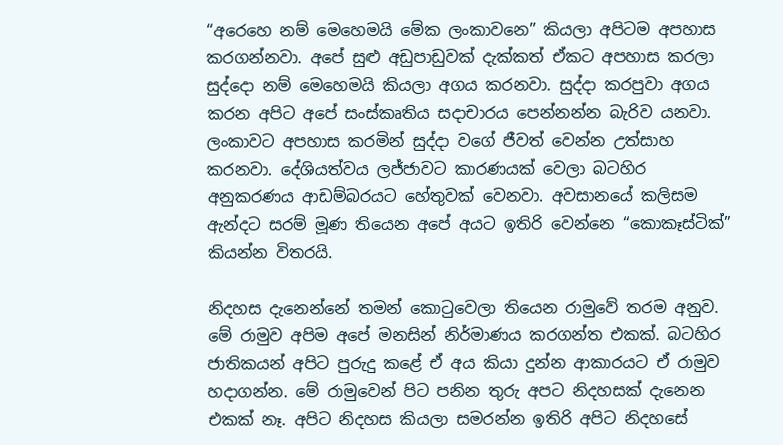“අරෙහෙ නම් මෙහෙමයි මේක ලංකාවනෙ” කියලා අපිටම අපහාස කරගන්නවා. අපේ සුළු අඩුපාඩුවක් දැක්කත් ඒකට අපහාස කරලා සුද්දො නම් මෙහෙමයි කියලා අගය කරනවා. සුද්දා කරපුවා අගය කරන අපිට අපේ සංස්කෘතිය සදාචාරය පෙන්නන්න බැරිව යනවා. ලංකාවට අපහාස කරමින් සුද්දා වගේ ජීවත් වෙන්න උත්සාහ කරනවා. දේශියත්වය ලජ්ජාවට කාරණයක් වෙලා බටහිර අනුකරණය ආඩම්බරයට හේතුවක් වෙනවා. අවසානයේ කලිසම ඇන්දට සරම් මූණ තියෙන අපේ අයට ඉතිරි වෙන්නෙ “කොකෑස්ටික්” කියන්න විතරයි.

නිදහස දැනෙන්නේ තමන් කොටුවෙලා තියෙන රාමුවේ තරම අනුව. මේ රාමුව අපිම අපේ මනසින් නිර්මාණය කරගන්ත එකක්. බටහිර ජාතිකයන් අපිට පුරුදු කළේ ඒ අය කියා දුන්න ආකාරයට ඒ රාමුව හදාගන්න. මේ රාමුවෙන් පිට පනින තුරු අපට නිදහසක් දැනෙන එකක් නෑ. අපිට නිදහස කියලා සමරන්න ඉතිරි අපිට නිදහසේ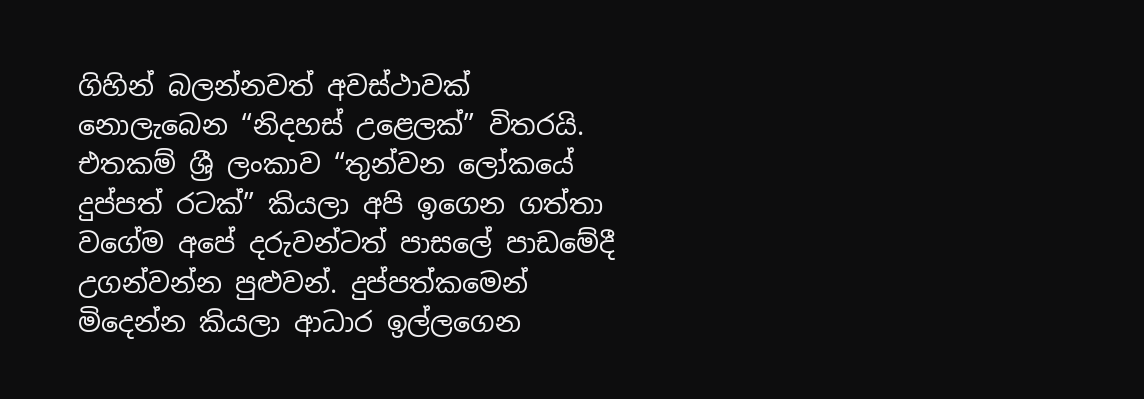ගිහින් බලන්නවත් අවස්ථාවක් නොලැබෙන “නිදහස් උළෙලක්” විතරයි. එතකම් ශ්‍රී ලංකාව “තුන්වන ලෝකයේ දුප්පත් රටක්” කියලා අපි ඉගෙන ගත්තා වගේම අපේ දරුවන්ටත් පාසලේ පාඩමේදී  උගන්වන්න පුළුවන්. දුප්පත්කමෙන් මිදෙන්න කියලා ආධාර ඉල්ලගෙන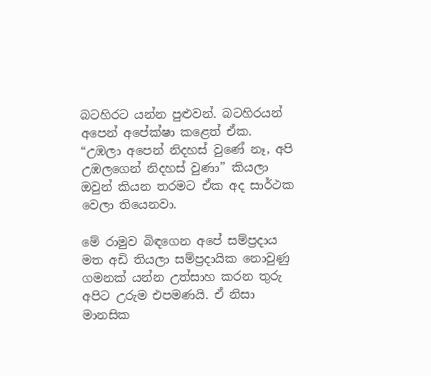බටහිරට යන්න පුළුවන්. බටහිරයන් අපෙන් අපේක්ෂා කළෙත් ඒක. “උඹලා අපෙන් නිදහස් වුණේ නෑ, අපි උඹලගෙන් නිදහස් වුණා” කියලා ඔවුන් කියන තරමට ඒක අද සාර්ථක වෙලා තියෙනවා.

මේ රාමුව බිඳගෙන අපේ සම්ප්‍රදාය මත අඩි තියලා සම්ප්‍රදායික නොවුණු ගමනක් යන්න උත්සාහ කරන තුරු අපිට උරුම එපමණයි. ඒ නිසා මානසික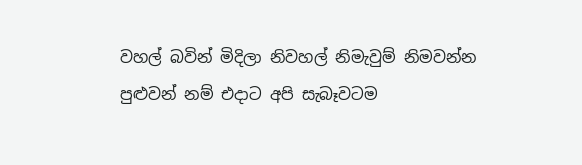වහල් බවින් මිදිලා නිවහල් නිමැවුම් නිමවන්න පුළුවන් නම් එදාට අපි සැබෑවටම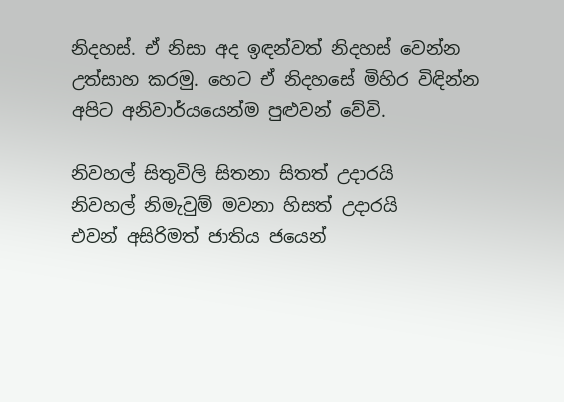නිදහස්. ඒ නිසා අද ඉඳන්වත් නිදහස් වෙන්න උත්සාහ කරමු. හෙට ඒ නිදහසේ මිහිර විඳින්න අපිට අනිවාර්යයෙන්ම පුළුවන් වේවි.

නිවහල් සිතුවිලි සිතනා සිතත් උදාරයි
නිවහල් නිමැවුම් මවනා හිසත් උදාරයි
එවන් අසිරිමත් ජාතිය ජයෙන්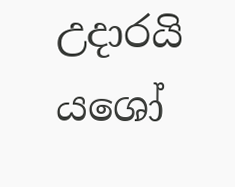උදාරයි
යශෝ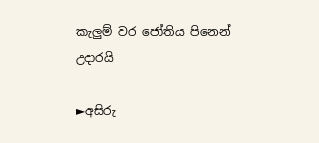කැලුම් වර ජෝතිය පිනෙන් උදාරයි

►අසිරු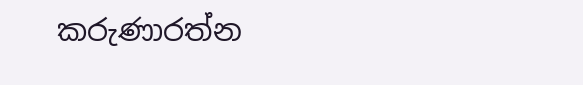කරුණාරත්න